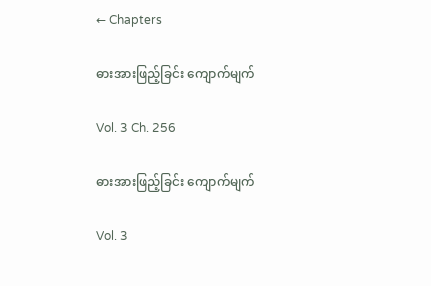← Chapters

ဓားအားဖြည့်ခြင်း ကျောက်မျက်

Vol. 3 Ch. 256

ဓားအားဖြည့်ခြင်း ကျောက်မျက်

Vol. 3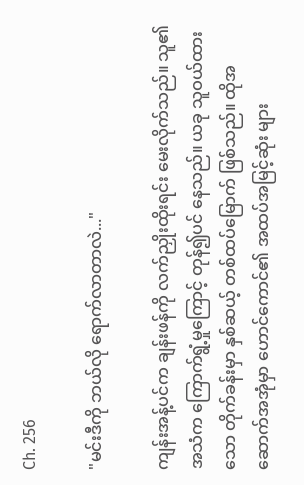Ch. 256

"မင်းဒီကို ဘယ်လို ရောက်လာတာလဲ..."

ကျန်းအန့်ပင်က ချန်းဖန်ကို လက်ညှိုးထိုးရင်း မေးလိုက်သည်။ သူ၏ အသံက ကြောက်ရွံ့မှုကြောင့် တုန်၍ပင် နေသည်။ ယခု သူဝယ်ထားသော တိုက်ခန်းမှာ နှစ်ဆယ့် တစ်ထပ်မြောက် ဖြစ်သည်။ ထိုအဆောက်အအုံမှာ ဟောင်ကောင်၏ အထပ်အမြင့်ဆုံး များ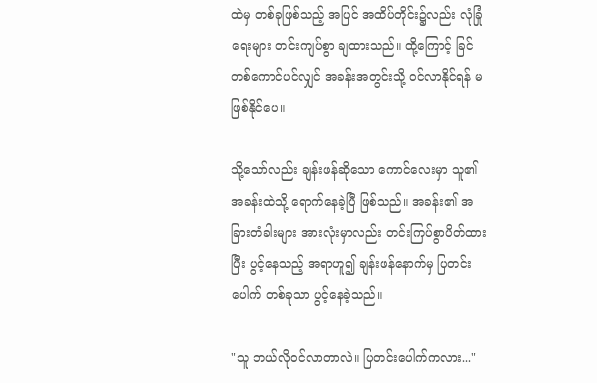ထဲမှ တစ်ခုဖြစ်သည့် အပြင် အထိပ်တိုင်း၌လည်း လုံခြုံရေးများ တင်းကျပ်စွာ ချထားသည်။ ထို့ကြောင့် ခြင်တစ်ကောင်ပင်လျှင် အခန်းအတွင်းသို့ ဝင်လာနိုင်ရန် မဖြစ်နိုင်ပေ။

သို့သော်လည်း ချန်းဖန်ဆိုသော ကောင်လေးမှာ သူ၏ အခန်းထဲသို့ ရောက်နေခဲ့ပြီ ဖြစ်သည်။ အခန်း၏ အခြားတံခါးများ အားလုံးမှာလည်း တင်းကြပ်စွာပိတ်ထားပြီး ပွင့်နေသည့် အရာဟူ၍ ချန်းဖန်နောက်မှ ပြတင်းပေါက် တစ်ခုသာ ပွင့်နေခဲ့သည်။

"သူ ဘယ်လိုဝင်လာတာလဲ။ ပြတင်းပေါက်ကလား..."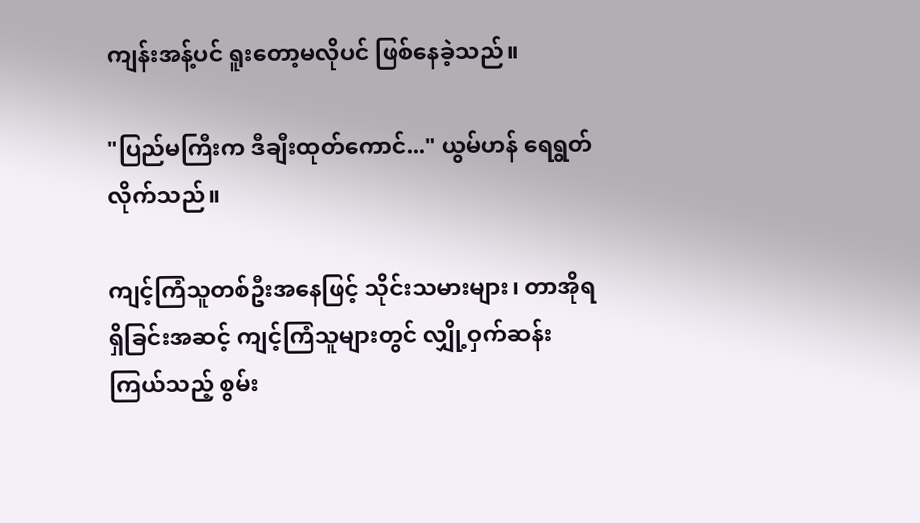ကျန်းအန့်ပင် ရူးတော့မလိုပင် ဖြစ်နေခဲ့သည်။

"ပြည်မကြီးက ဒီချီးထုတ်ကောင်..." ယွမ်ဟန် ရေရွတ်လိုက်သည်။

ကျင့်ကြံသူတစ်ဦးအနေဖြင့် သိုင်းသမားများ၊ တာအိုရရှိခြင်းအဆင့် ကျင့်ကြံသူများတွင် လျှို့ဝှက်ဆန်းကြယ်သည့် စွမ်း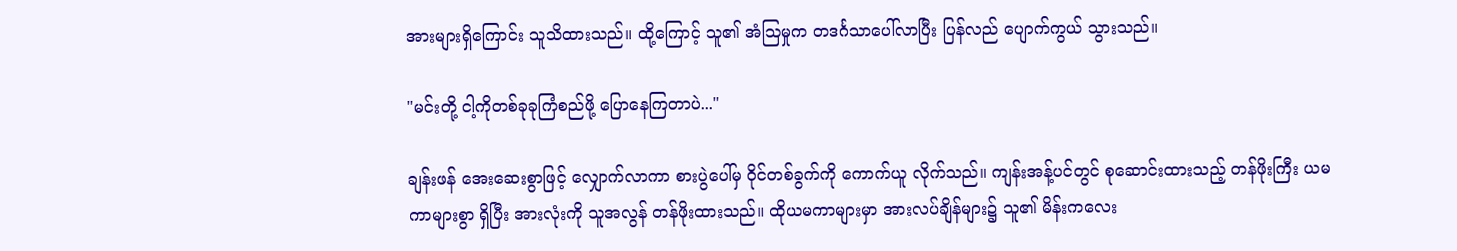အားများရှိကြောင်း သူသိထားသည်။ ထို့ကြောင့် သူ၏ အံဩမှုက တဒင်္ဂသာပေါ်လာပြီး ပြန်လည် ပျောက်ကွယ် သွားသည်။

"မင်းတို့ ငါ့ကိုတစ်ခုခုကြံစည်ဖို့ ပြောနေကြတာပဲ..."

ချန်းဖန် အေးဆေးစွာဖြင့် လျှောက်လာကာ စားပွဲပေါ်မှ ဝိုင်တစ်ခွက်ကို ကောက်ယူ လိုက်သည်။ ကျန်းအန့်ပင်တွင် စုဆောင်းထားသည့် တန်ဖိုးကြီး ယမကာများစွာ ရှိပြီး အားလုံးကို သူအလွန် တန်ဖိုးထားသည်။ ထိုယမကာများမှာ အားလပ်ချိန်များ၌ သူ၏ မိန်းကလေး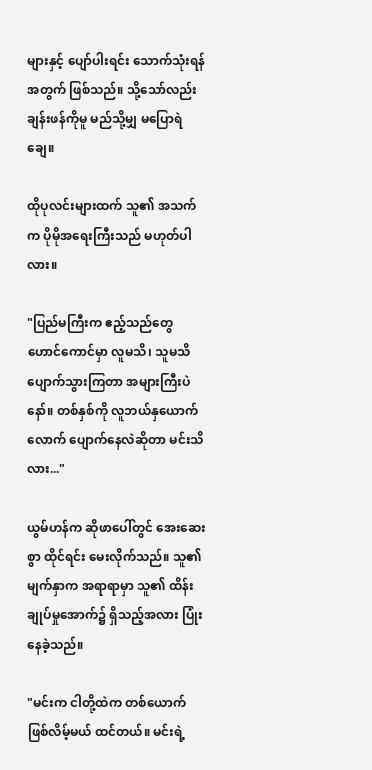များနှင့် ပျော်ပါးရင်း သောက်သုံးရန်အတွက် ဖြစ်သည်။ သို့သော်လည်း ချန်းဖန်ကိုမူ မည်သို့မျှ မပြောရဲချေ။

ထိုပုလင်းများထက် သူ၏ အသက်က ပိုမိုအရေးကြီးသည် မဟုတ်ပါလား။

"ပြည်မကြီးက ဧည့်သည်တွေ ဟောင်ကောင်မှာ လူမသိ၊ သူမသိ ပျောက်သွားကြတာ အများကြီးပဲနော်။ တစ်နှစ်ကို လူဘယ်နှယောက်လောက် ပျောက်နေလဲဆိုတာ မင်းသိလား..."

ယွမ်ဟန်က ဆိုဖာပေါ်တွင် အေးဆေးစွာ ထိုင်ရင်း မေးလိုက်သည်။ သူ၏ မျက်နှာက အရာရာမှာ သူ၏ ထိန်းချုပ်မှုအောက်၌ ရှိသည့်အလား ပြုံးနေခဲ့သည်။

"မင်းက ငါတို့ထဲက တစ်ယောက် ဖြစ်လိမ့်မယ် ထင်တယ်။ မင်းရဲ့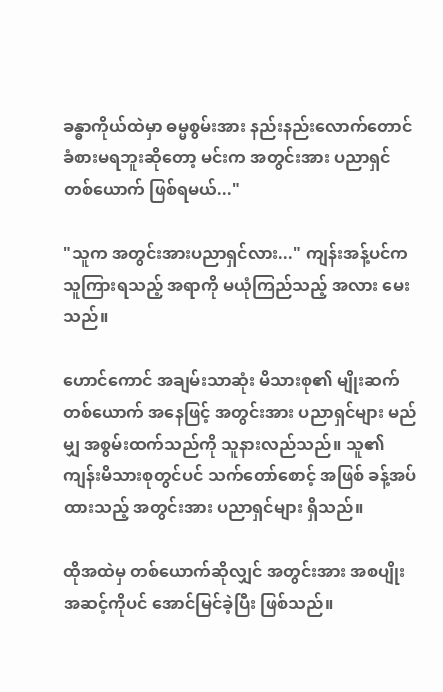ခန္ဓာကိုယ်ထဲမှာ ဓမ္မစွမ်းအား နည်းနည်းလောက်တောင် ခံစားမရဘူးဆိုတော့ မင်းက အတွင်းအား ပညာရှင် တစ်ယောက် ဖြစ်ရမယ်..."

"သူက အတွင်းအားပညာရှင်လား..." ကျန်းအန့်ပင်က သူကြားရသည့် အရာကို မယုံကြည်သည့် အလား မေးသည်။

ဟောင်ကောင် အချမ်းသာဆုံး မိသားစု၏ မျိုးဆက်တစ်ယောက် အနေဖြင့် အတွင်းအား ပညာရှင်များ မည်မျှ အစွမ်းထက်သည်ကို သူနားလည်သည်။ သူ၏ ကျန်းမိသားစုတွင်ပင် သက်တော်စောင့် အဖြစ် ခန့်အပ်ထားသည့် အတွင်းအား ပညာရှင်များ ရှိသည်။

ထိုအထဲမှ တစ်ယောက်ဆိုလျှင် အတွင်းအား အစပျိုးအဆင့်ကိုပင် အောင်မြင်ခဲ့ပြီး ဖြစ်သည်။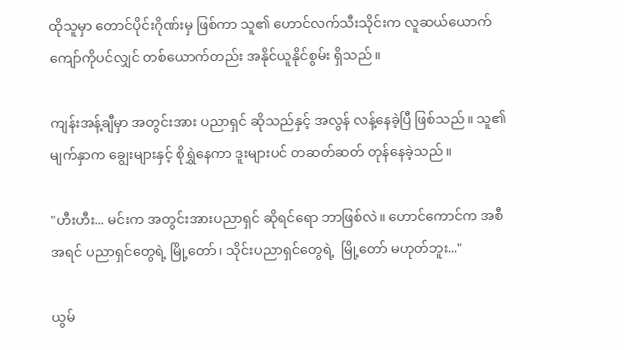ထိုသူမှာ တောင်ပိုင်းဂိုဏ်းမှ ဖြစ်ကာ သူ၏ ဟောင်လက်သီးသိုင်းက လူဆယ်ယောက် ကျော်ကိုပင်လျှင် တစ်ယောက်တည်း အနိုင်ယူနိုင်စွမ်း ရှိသည်။

ကျန်းအန့်ချီမှာ အတွင်းအား ပညာရှင် ဆိုသည်နှင့် အလွန် လန့်နေခဲ့ပြီ ဖြစ်သည်။ သူ၏ မျက်နှာက ချွေးများနှင့် စိုရွှဲနေကာ ဒူးများပင် တဆတ်ဆတ် တုန်နေခဲ့သည်။

"ဟီးဟီး... မင်းက အတွင်းအားပညာရှင် ဆိုရင်ရော ဘာဖြစ်လဲ။ ဟောင်ကောင်က အစီအရင် ပညာရှင်တွေရဲ့ မြို့တော်၊ သိုင်းပညာရှင်တွေရဲ့  မြို့တော် မဟုတ်ဘူး..."

ယွမ်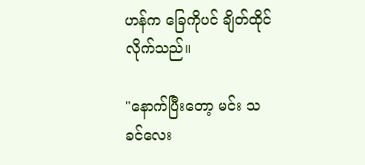ဟန်က ခြေကိုပင် ချိတ်ထိုင်လိုက်သည်။

"နောက်ပြီးတော့ မင်း သခင်လေး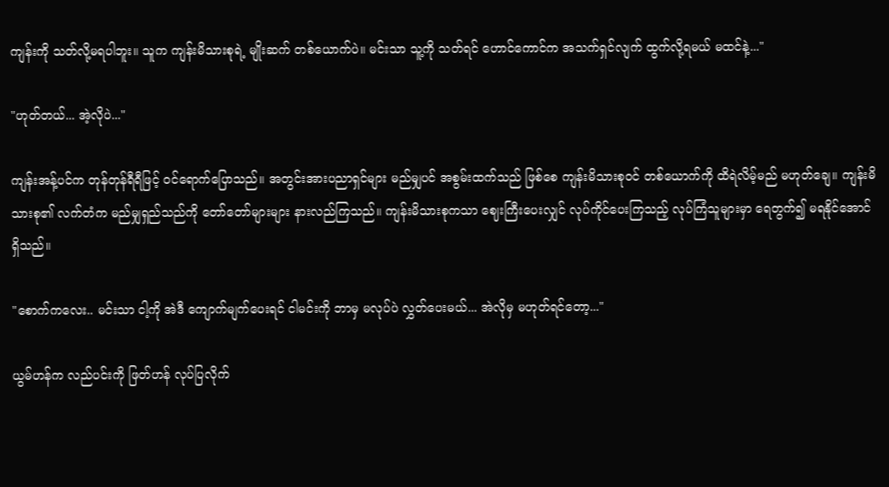ကျန်းကို သတ်လို့မရပါဘူး။ သူက ကျန်းမိသားစုရဲ့ မျိုးဆက် တစ်ယောက်ပဲ။ မင်းသာ သူ့ကို သတ်ရင် ဟောင်ကောင်က အသက်ရှင်လျက် ထွက်လို့ရမယ် မထင်နဲ့..."

"ဟုတ်တယ်... အဲ့လိုပဲ..."

ကျန်းအန့်ပင်က တုန်တုန်ရီရီဖြင့် ဝင်ရောက်ပြောသည်။ အတွင်းအားပညာရှင်များ မည်မျှပင် အစွမ်းထက်သည် ဖြစ်စေ ကျန်းမိသားစုဝင် တစ်ယောက်ကို ထိရဲလိမ့်မည် မဟုတ်ချေ။ ကျန်းမိသားစု၏ လက်တံက မည်မျှရှည်သည်ကို တော်တော်များများ နားလည်ကြသည်။ ကျန်းမိသားစုကသာ ဈေးကြီးပေးလျှင် လုပ်ကိုင်ပေးကြသည့် လုပ်ကြံသူများမှာ ရေတွက်၍ မရနိုင်အောင် ရှိသည်။

"စောက်ကလေး.. မင်းသာ ငါ့ကို အဲဒီ ကျောက်မျက်ပေးရင် ငါမင်းကို ဘာမှ မလုပ်ပဲ လွှတ်ပေးမယ်... အဲလိုမှ မဟုတ်ရင်တော့..."

ယွမ်ဟန်က လည်ပင်းကို ဖြတ်ဟန် လုပ်ပြလိုက်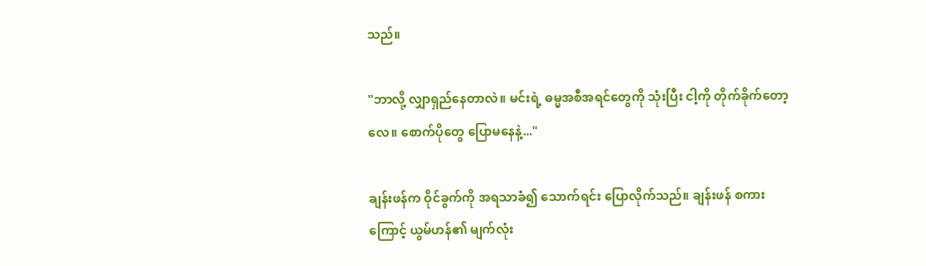သည်။

"ဘာလို့ လျှာရှည်နေတာလဲ။ မင်းရဲ့ ဓမ္မအစီအရင်တွေကို သုံးပြီး ငါ့ကို တိုက်ခိုက်တော့လေ။ စောက်ပိုတွေ ပြောမနေနဲ့..."

ချန်းဖန်က ဝိုင်ခွက်ကို အရသာခံ၍ သောက်ရင်း ပြောလိုက်သည်။ ချန်းဖန် စကားကြောင့် ယွမ်ဟန်၏ မျက်လုံး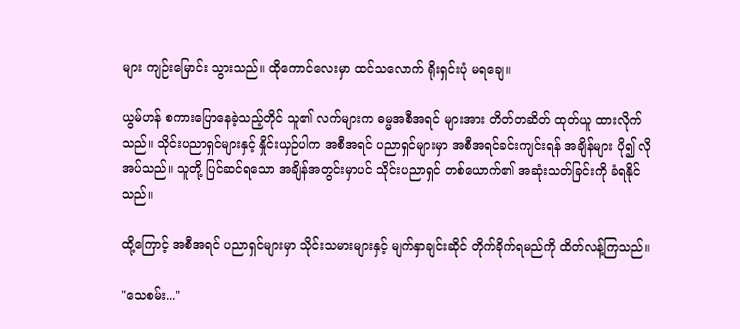များ ကျဉ်းမြောင်း သွားသည်။ ထိုကောင်လေးမှာ ထင်သလောက် ရိုးရှင်းပုံ မရချေ။

ယွမ်ဟန် စကားပြောနေခဲ့သည့်တိုင် သူ၏ လက်များက ဓမ္မအစီအရင် များအား တိတ်တဆိတ် ထုတ်ယူ ထားလိုက်သည်။ သိုင်းပညာရှင်များနှင့် နှိုင်းယှဉ်ပါက အစီအရင် ပညာရှင်များမှာ အစီအရင်ခင်းကျင်းရန် အချိန်များ ပို၍ လိုအပ်သည်။ သူတို့ ပြင်ဆင်ရသော အချိန်အတွင်းမှာပင် သိုင်းပညာရှင် တစ်ယောက်၏ အဆုံးသတ်ခြင်းကို ခံရနိုင်သည်။

ထို့ကြောင့် အစီအရင် ပညာရှင်များမှာ သိုင်းသမားများနှင့် မျက်နှာချင်းဆိုင် တိုက်ခိုက်ရမည်ကို ထိတ်လန့်ကြသည်။

"သေစမ်း..."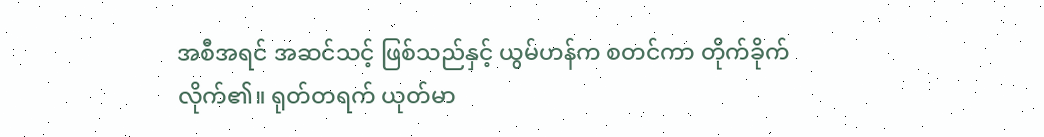အစီအရင် အဆင်သင့် ဖြစ်သည်နှင့် ယွမ်ဟန်က စတင်ကာ တိုက်ခိုက်လိုက်၏။ ရုတ်တရက် ယုတ်မာ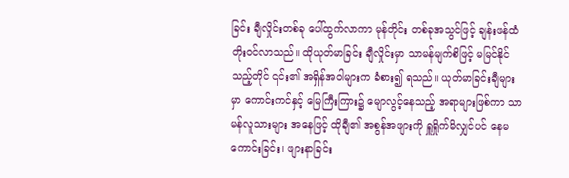ခြင်း ချီလှိုင်းတစ်ခု ပေါ်ထွက်လာကာ မုန်တိုင်း တစ်ခုအသွင်ဖြင့် ချန်းဖန်ထံ တိုးဝင်လာသည်။ ထိုယုတ်မာခြင်း ချီလှိုင်းမှာ သာမန်မျက်စိဖြင့် မမြင်နိုင်သည့်တိုင် ၎င်း၏ အရှိန်အဝါများက ခံစား၍ ရသည်။ ယုတ်မာခြင်းချီများမှာ ကောင်းကင်နှင့် မြေကြီးကြား၌ မျောလွင့်နေသည့် အရာများဖြစ်ကာ သာမန်လူသားများ အနေဖြင့် ထိုချီ၏ အစွန်အဖျားကို ရှူရှိုက်မိလျှင်ပင် နေမကောင်းခြင်း၊ ဖျားနာခြင်း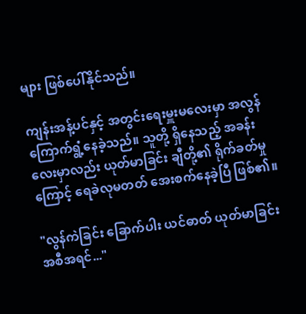များ ဖြစ်ပေါ်နိုင်သည်။

ကျန်းအန့်ပင်နှင့် အတွင်းရေးမှူးမလေးမှာ အလွန်ကြောက်ရွံ့နေခဲ့သည်။ သူတို့ ရှိနေသည့် အခန်းလေးမှာလည်း ယုတ်မာခြင်း ချီတို့၏ ရိုက်ခတ်မှုကြောင့် ရေခဲလုမတတ် အေးစက်နေခဲ့ပြီ ဖြစ်၏။

"လွန်ကဲခြင်း ခြောက်ပါး ယင်ဓာတ် ယုတ်မာခြင်း အစီအရင်..."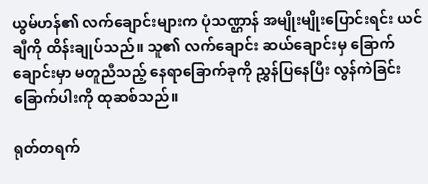ယွမ်ဟန်၏ လက်ချောင်းများက ပုံသဏ္ဌာန် အမျိုးမျိုးပြောင်းရင်း ယင်ချီကို ထိန်းချုပ်သည်။ သူ၏ လက်ချောင်း ဆယ်ချောင်းမှ ခြောက်ချောင်းမှာ မတူညီသည့် နေရာခြောက်ခုကို ညွှန်ပြနေပြီး လွန်ကဲခြင်း ခြောက်ပါးကို ထုဆစ်သည်။

ရုတ်တရက်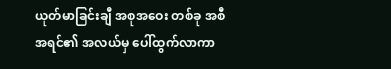ယုတ်မာခြင်းချီ အစုအဝေး တစ်ခု အစီအရင်၏ အလယ်မှ ပေါ်ထွက်လာကာ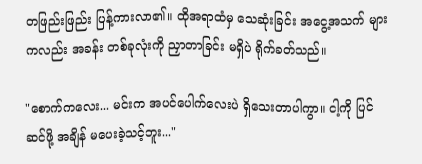တဖြည်းဖြည်း ပြန့်ကားလာ၏။ ထိုအရာထံမှ သေဆုံးခြင်း အငွေ့အသက် များကလည်း အခန်း တစ်ခုလုံးကို ညှာတာခြင်း မရှိပဲ ရိုက်ခတ်သည်။

"စောက်‌ကလေး... မင်းက အပင်ပေါက်လေးပဲ ရှိသေးတာပါကွာ။ ငါ့ကို ပြင်ဆင်ဖို့ အချိန် မပေးခဲ့သင့်ဘူး..."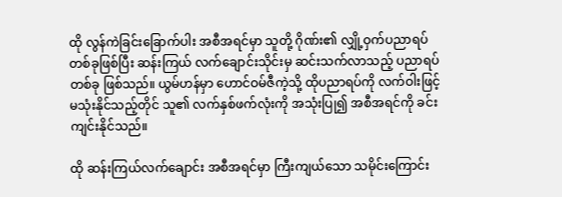ထို လွန်ကဲခြင်းခြောက်ပါး အစီအရင်မှာ သူတို့ ဂိုဏ်း၏ လျှို့ဝှက်ပညာရပ် တစ်ခုဖြစ်ပြီး ဆန်းကြယ် ‌လက်ချောင်းသိုင်းမှ ဆင်းသက်လာသည့် ပညာရပ်တစ်ခု ဖြစ်သည်။ ယွမ်ဟန်မှာ ဟောင်ဝမ်ဇီကဲ့သို့ ထိုပညာရပ်ကို လက်ဝါးဖြင့် မသုံးနိုင်သည့်တိုင် သူ၏ လက်နှစ်ဖက်လုံးကို အသုံးပြု၍ အစီအရင်ကို ခင်းကျင်းနိုင်သည်။

ထို ဆန်းကြယ်လက်ချောင်း အစီအရင်မှာ ကြီးကျယ်သော သမိုင်းကြောင်း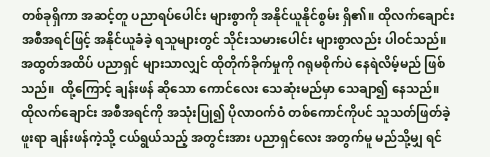တစ်ခုရှိကာ အဆင့်တူ ပညာရပ်ပေါင်း များစွာကို အနိုင်ယူနိုင်စွမ်း ရှိ၏။ ထိုလက်ချောင်း အစီအရင်ဖြင့် အနိုင်ယူခံခဲ့ ရသူများတွင် သိုင်းသမားပေါင်း များစွာလည်း ပါဝင်သည်။ အထွတ်အထိပ် ပညာရှင် များသာလျှင် ထိုတိုက်ခိုက်မှုကို ဂရုမစိုက်ပဲ နေရဲလိမ့်မည် ဖြစ်သည်။  ထို့ကြောင့် ချန်းဖန် ဆိုသော ကောင်လေး သေဆုံးမည်မှာ သေချာ‌၍ နေသည်။ ထိုလက်ချောင်း အစီအရင်ကို အသုံးပြု၍ ပိုလာဝက်ဝံ တစ်ကောင်ကိုပင် သူသတ်ဖြတ်ခဲ့ဖူးရာ ချန်းဖန်ကဲ့သို့ ငယ်ရွယ်သည့် အတွင်းအား ပညာရှင်လေး အတွက်မူ မည်သို့မျှ ရင်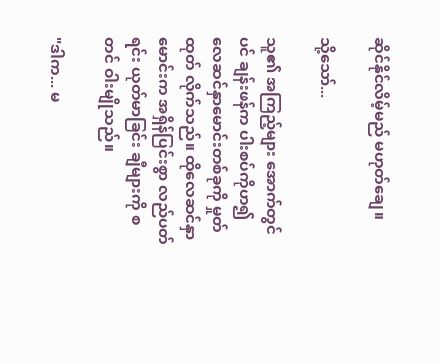ဆိုင်နိုင်လိမ့်မည် မဟုတ်ချေ။

သို့သော်...

သူ၏ အကြည့်များ အောက်တွင်ပင် ချန်းဖန်က ပါးစပ်ကိုဟ၍ လေဆင်နှာမောင်းတစ်ခုကို မှုတ်ထုတ် လိုက်သည်။ ထိုလေဆင်နှာမောင်းက အရှိန်ပြင်းစွာ လည်ပတ်ရင်း ယုတ်မာခြင်း ချီများကို စတင် ဝါးမျိုသည်။

"ဒါက... မ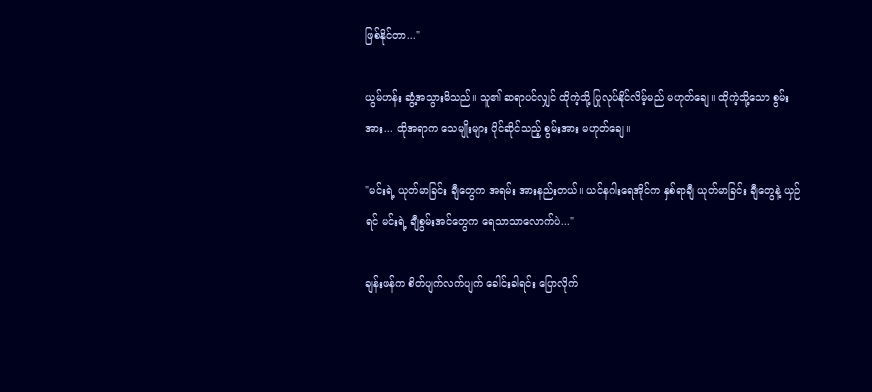ဖြစ်နိုင်တာ..."

ယွမ်ဟန်း ဆွံ့အသွားမိသည်။ သူ၏ ဆရာပင်လျှင် ထိုကဲ့သို့ ပြုလုပ်နိုင်လိမ့်မည် မဟုတ်ချေ။ ထိုကဲ့သို့သော စွမ်းအား... ထိုအရာက သေမျိုးများ ပိုင်ဆိုင်သည့် စွမ်းအား မဟုတ်ချေ။

"မင်းရဲ့ ယုတ်မာခြင်း ချီတွေက အရမ်း အားနည်းတယ်။ ယင်နဂါးရေအိုင်က နှစ်ရာချီ ယုတ်မာခြင်း ချီတွေနဲ့ ယှဉ်ရင် မင်းရဲ့ ချီစွမ်းအင်တွေက ရေသာသာလောက်ပဲ..."

ချန်းဖန်က စိတ်ပျက်လက်ပျက် ခေါင်းခါရင်း ပြောလိုက်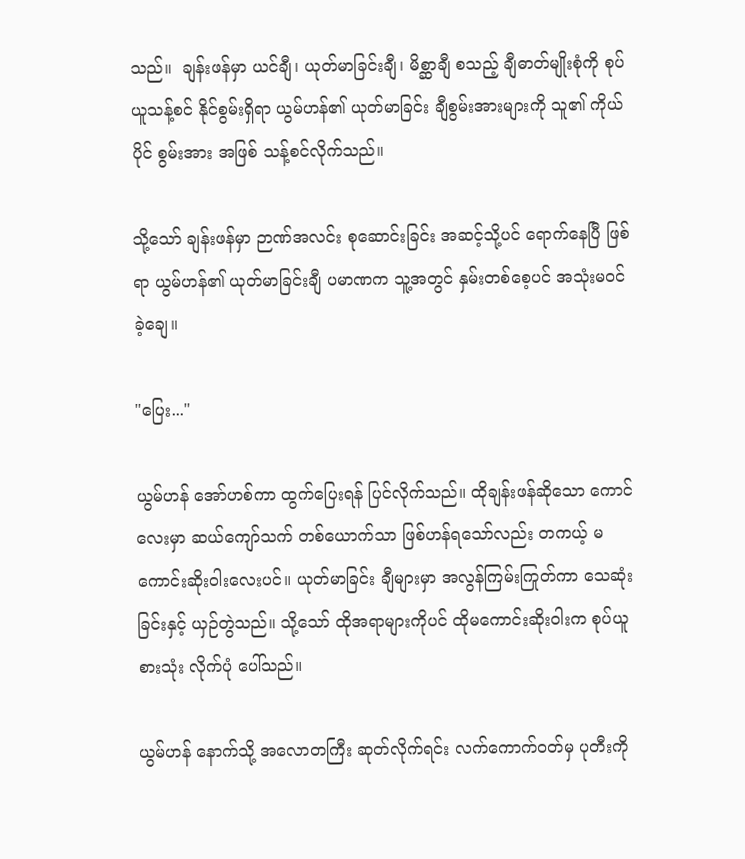သည်။  ချန်းဖန်မှာ ယင်ချီ၊ ယုတ်မာခြင်းချီ၊ မိစ္ဆာချီ စသည့် ချီဓာတ်မျိုးစုံကို စုပ်ယူသန့်စင် နိုင်စွမ်းရှိရာ ယွမ်ဟန်၏ ယုတ်မာခြင်း ချီစွမ်းအားများကို သူ၏ ကိုယ်ပိုင် စွမ်းအား အဖြစ် သန့်စင်လိုက်သည်။

သို့သော် ချန်းဖန်မှာ ဉာဏ်အလင်း စုဆောင်းခြင်း အဆင့်သို့ပင် ရောက်နေပြီ ဖြစ်ရာ ယွမ်ဟန်၏ ယုတ်မာခြင်းချီ ပမာဏက သူ့အတွင် နှမ်းတစ်စေ့ပင် အသုံးမဝင်ခဲ့ချေ။

"ပြေး..."

ယွမ်ဟန် အော်ဟစ်ကာ ထွက်ပြေးရန် ပြင်လိုက်သည်။ ထိုချန်းဖန်ဆိုသော ကောင်လေးမှာ ဆယ်ကျော်သက် တစ်ယောက်သာ ဖြစ်ဟန်ရသော်လည်း တကယ့် မကောင်းဆိုးဝါးလေးပင်။ ယုတ်မာခြင်း ချီများမှာ အလွန်ကြမ်းကြုတ်ကာ သေဆုံးခြင်းနှင့် ယှဉ်တွဲသည်။ သို့သော် ထိုအရာများကိုပင် ထိုမကောင်းဆိုးဝါးက စုပ်ယူစားသုံး လိုက်ပုံ ပေါ်သည်။

ယွမ်ဟန် နောက်သို့ အလောတကြီး ဆုတ်လိုက်ရင်း လက်ကောက်ဝတ်မှ ပုတီးကို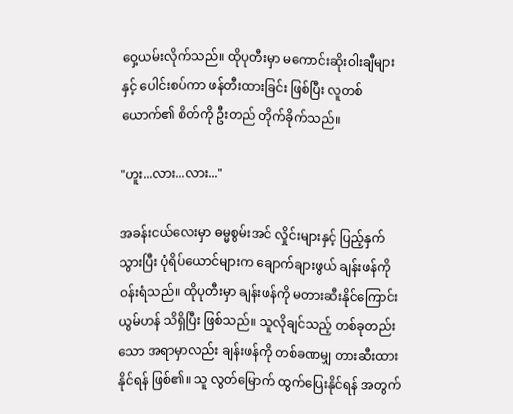ဝှေ့ယမ်းလိုက်သည်။ ထိုပုတီးမှာ မကောင်းဆိုးဝါးချီများနှင့် ပေါင်းစပ်ကာ ဖန်တီးထားခြင်း ဖြစ်ပြီး လူတစ်ယောက်၏ စိတ်ကို ဦးတည် တိုက်ခိုက်သည်။

"ဟူး...လား...လား..."

အခန်းငယ်လေးမှာ ဓမ္မစွမ်းအင် လှိုင်းများနှင့် ပြည့်နှက်သွားပြီး ပုံရိပ်ယောင်များက ချောက်ချားဖွယ် ချန်းဖန်ကို ဝန်းရံသည်။ ထိုပုတီးမှာ ချန်းဖန်ကို မတားဆီးနိုင်ကြောင်း ယွမ်ဟန် သိရှိပြီး ဖြစ်သည်။ သူလိုချင်သည့် တစ်ခုတည်းသော အရာမှာလည်း ချန်းဖန်ကို တစ်ခဏမျှ တားဆီးထားနိုင်ရန် ဖြစ်၏။ သူ လွတ်မြောက် ထွက်ပြေးနိုင်ရန် အတွက်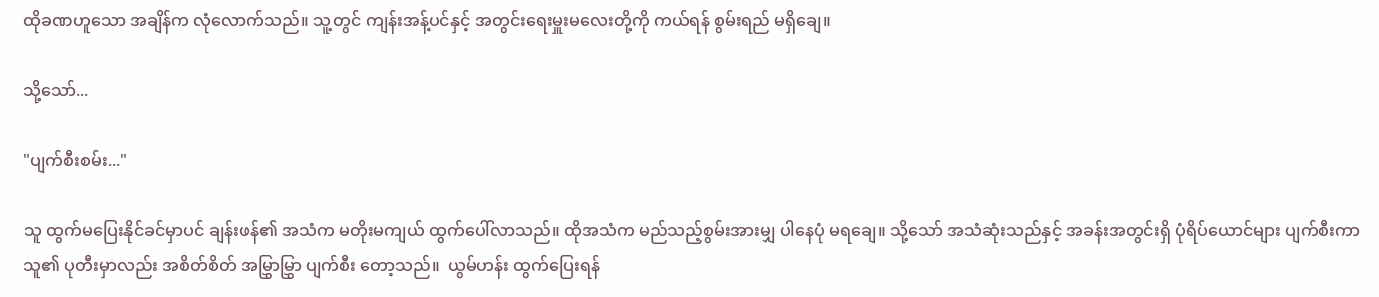ထိုခဏဟူသော အချိန်က လုံလောက်သည်။ သူ့တွင် ကျန်းအန့်ပင်နှင့် အတွင်းရေးမှူးမလေးတို့ကို ကယ်ရန် စွမ်းရည် မရှိချေ။

သို့သော်...

"ပျက်စီးစမ်း..."

သူ ထွက်မပြေးနိုင်ခင်မှာပင် ချန်းဖန်၏ အသံက မတိုးမကျယ် ထွက်ပေါ်လာသည်။ ထိုအသံက မည်သည့်စွမ်းအားမျှ ပါနေပုံ မရချေ။ သို့သော် အသံဆုံးသည်နှင့် အခန်းအတွင်းရှိ ပုံရိပ်ယောင်များ ပျက်စီးကာ သူ၏ ပုတီးမှာလည်း အစိတ်စိတ် အမြွှာမြွှာ ပျက်စီး တော့သည်။  ယွမ်ဟန်း ထွက်ပြေးရန်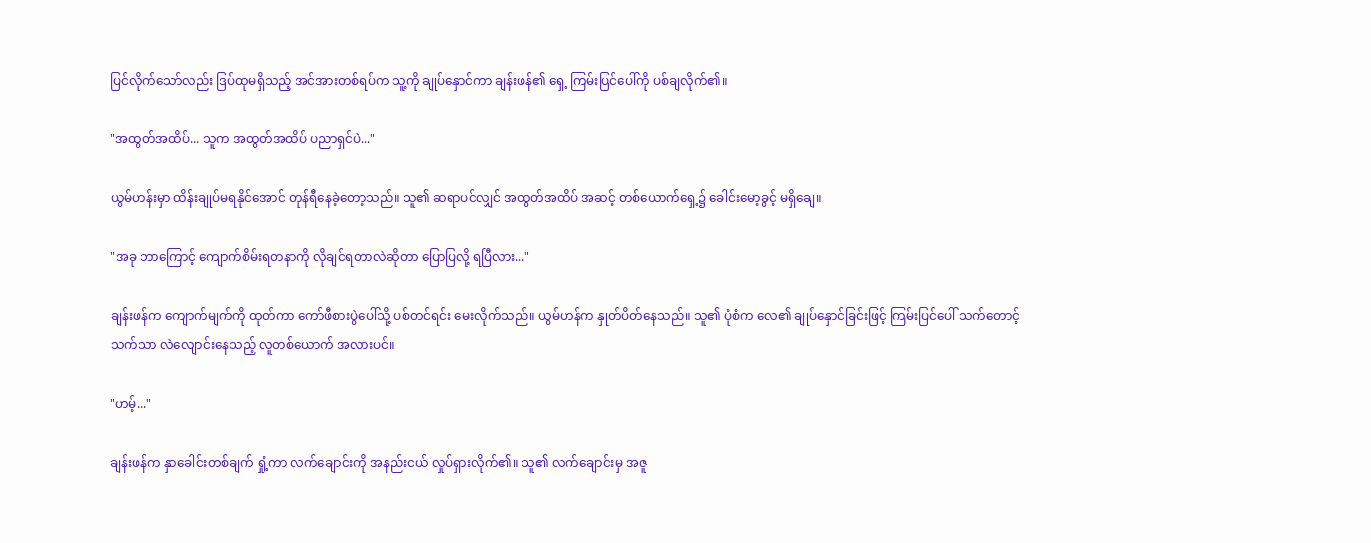ပြင်လိုက်သော်လည်း ဒြပ်ထုမရှိသည့် အင်အားတစ်ရပ်က သူ့ကို ချုပ်နှောင်ကာ ချန်းဖန်၏ ရှေ့ ကြမ်းပြင်ပေါ်ကို ပစ်ချလိုက်၏။

"အထွတ်အထိပ်... သူက အထွတ်အထိပ် ပညာရှင်ပဲ..."

ယွမ်ဟန်းမှာ ထိန်းချုပ်မရနိုင်အောင် တုန်ရီနေခဲ့တော့သည်။ သူ၏ ဆရာပင်လျှင် အထွတ်အထိပ် အဆင့် တစ်ယောက်ရှေ့၌ ခေါင်းမော့ခွင့် မရှိချေ။

"အခု ဘာကြောင့် ကျောက်စိမ်းရတနာကို လိုချင်ရတာလဲဆိုတာ ပြောပြလို့ ရပြီလား..."

ချန်းဖန်က ကျောက်မျက်ကို ထုတ်ကာ ကော်ဖီစားပွဲပေါ်သို့ ပစ်တင်ရင်း မေးလိုက်သည်။ ယွမ်ဟန်က နှုတ်ပိတ်နေသည်။ သူ၏ ပုံစံက လေ၏ ချုပ်နှောင်ခြင်းဖြင့် ကြမ်းပြင်ပေါ် သက်တောင့်သက်သာ လဲလျောင်းနေသည့် လူတစ်ယောက် အလားပင်။

"ဟမ့်..."

ချန်းဖန်က နှာခေါင်းတစ်ချက် ရှုံ့ကာ လက်ချောင်းကို အနည်းငယ် လှုပ်ရှားလိုက်၏။ သူ၏ လက်ချောင်းမှ အဇူ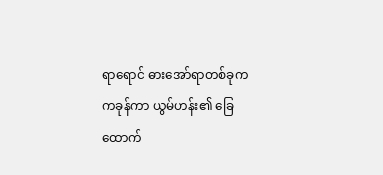ရာရောင် ဓားအော်ရာတစ်ခုက ကခုန်ကာ ယွမ်ဟန်း၏ ခြေထောက်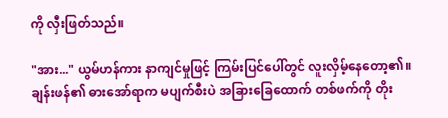ကို လှီးဖြတ်သည်။

"အား..." ယွမ်ဟန်ကား နာကျင်မှုဖြင့် ကြမ်းပြင်ပေါ်တွင် လူးလှိမ့်နေတော့၏။ ချန်းဖန်၏ ဓားအော်ရာက မပျက်စီးပဲ အခြားခြေထောက် တစ်ဖက်ကို တိုး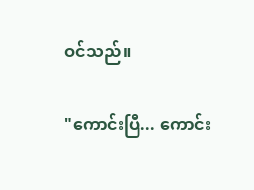ဝင်သည်။

"ကောင်းပြီ... ကောင်း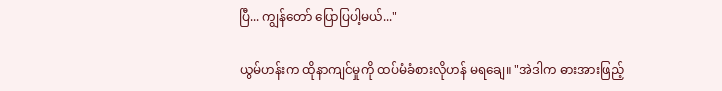ပြီ... ကျွန်တော် ပြောပြပါ့မယ်..."

ယွမ်ဟန်းက ထိုနာကျင်မှုကို ထပ်မံခံစားလိုဟန် မရချေ။ "အဲဒါက ဓားအားဖြည့်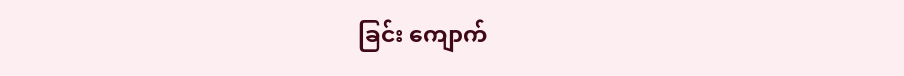ခြင်း ကျောက်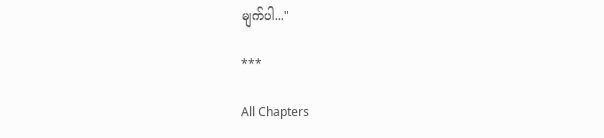မျက်ပါ..."

***

All Chapters